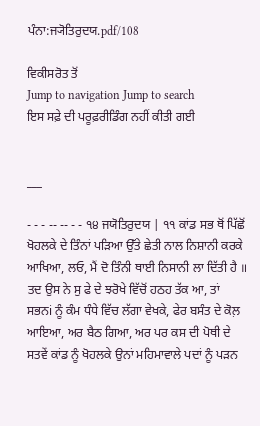ਪੰਨਾ:ਜ੍ਯੋਤਿਰੁਦਯ.pdf/108

ਵਿਕੀਸਰੋਤ ਤੋਂ
Jump to navigation Jump to search
ਇਸ ਸਫ਼ੇ ਦੀ ਪਰੂਫ਼ਰੀਡਿੰਗ ਨਹੀਂ ਕੀਤੀ ਗਈ


___

- - - -- -- - - ੧੪ ਜਯੋਤਿਰੁਦਯ | ੧੧ ਕਾਂਡ ਸਭ ਥੋਂ ਪਿੱਛੋਂ ਖੋਹਲਕੇ ਦੇ ਤਿੰਨਾਂ ਪੜਿਆ ਉੱਤੇ ਛੇਤੀ ਨਾਲ ਨਿਸ਼ਾਨੀ ਕਰਕੇ ਆਖਿਆ, ਲਓ, ਮੈਂ ਦੋ ਤਿੰਨੀ ਥਾਈ ਨਿਸਾਨੀ ਲਾ ਦਿੱਤੀ ਹੈ ॥ ਤਦ ਉਸ ਨੇ ਸੁ ਫੇ ਦੇ ਝਰੋਖੇ ਵਿੱਚੋਂ ਹਠਹ ਤੱਕ ਆ, ਤਾਂ ਸਭਨi ਨੂੰ ਕੰਮ ਧੰਧੇ ਵਿੱਚ ਲੱਗਾ ਵੇਖਕੇ, ਫੇਰ ਬਸੰਤ ਦੇ ਕੋਲ਼ ਆਇਆ, ਅਰ ਬੈਠ ਗਿਆ, ਅਰ ਪਰ ਕਸ ਦੀ ਪੋਥੀ ਦੇ ਸਤਵੇਂ ਕਾਂਡ ਨੂੰ ਖੋਹਲਕੇ ਉਨਾਂ ਮਹਿਮਾਵਾਲੇ ਪਦਾਂ ਨੂੰ ਪੜਨ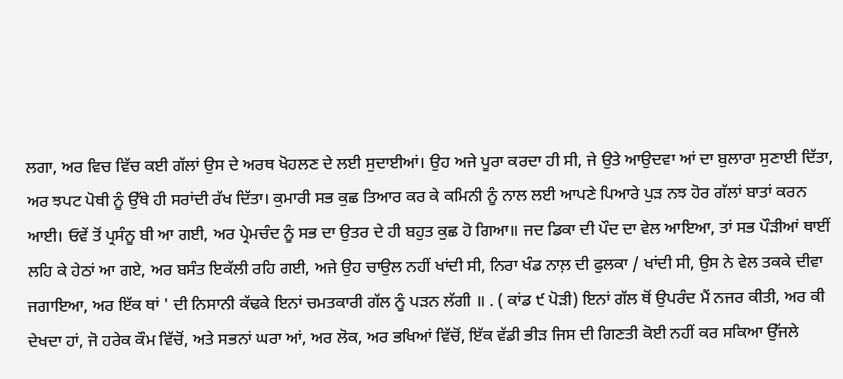ਲਗਾ, ਅਰ ਵਿਚ ਵਿੱਚ ਕਈ ਗੱਲਾਂ ਉਸ ਦੇ ਅਰਥ ਖੋਹਲਣ ਦੇ ਲਈ ਸੁਦਾਈਆਂ। ਉਹ ਅਜੇ ਪੂਰਾ ਕਰਦਾ ਹੀ ਸੀ, ਜੇ ਉਤੇ ਆਉਦਵਾ ਆਂ ਦਾ ਬੁਲਾਰਾ ਸੁਣਾਈ ਦਿੱਤਾ, ਅਰ ਝਪਟ ਪੋਥੀ ਨੂੰ ਉੱਥੇ ਹੀ ਸਰਾਂਦੀ ਰੱਖ ਦਿੱਤਾ। ਕੁਮਾਰੀ ਸਭ ਕੁਛ ਤਿਆਰ ਕਰ ਕੇ ਕਮਿਨੀ ਨੂੰ ਨਾਲ ਲਈ ਆਪਣੇ ਪਿਆਰੇ ਪੁੜ ਨਝ ਹੋਰ ਗੱਲਾਂ ਬਾਤਾਂ ਕਰਨ ਆਈ। ਓਵੇਂ ਤੋਂ ਪ੍ਰਸੰਨੂ ਬੀ ਆ ਗਈ, ਅਰ ਪ੍ਰੇਮਚੰਦ ਨੂੰ ਸਭ ਦਾ ਉਤਰ ਦੇ ਹੀ ਬਹੁਤ ਕੁਛ ਹੋ ਗਿਆ॥ ਜਦ ਡਿਕਾ ਦੀ ਪੌਦ ਦਾ ਵੇਲ ਆਇਆ, ਤਾਂ ਸਭ ਪੌੜੀਆਂ ਥਾਈਂ ਲਹਿ ਕੇ ਹੇਠਾਂ ਆ ਗਏ, ਅਰ ਬਸੰਤ ਇਕੱਲੀ ਰਹਿ ਗਈ, ਅਜੇ ਉਹ ਚਾਉਲ ਨਹੀਂ ਖਾਂਦੀ ਸੀ, ਨਿਰਾ ਖੰਡ ਨਾਲ਼ ਦੀ ਫੁਲਕਾ / ਖਾਂਦੀ ਸੀ, ਉਸ ਨੇ ਵੇਲ ਤਕਕੇ ਦੀਵਾ ਜਗਾਇਆ, ਅਰ ਇੱਕ ਥਾਂ ' ਦੀ ਨਿਸਾਨੀ ਕੱਢਕੇ ਇਨਾਂ ਚਮਤਕਾਰੀ ਗੱਲ ਨੂੰ ਪੜਨ ਲੱਗੀ ॥ . ( ਕਾਂਡ ੯ ਪੋੜੀ) ਇਨਾਂ ਗੱਲ ਥੋਂ ਉਪਰੰਦ ਮੈਂ ਨਜਰ ਕੀਤੀ, ਅਰ ਕੀ ਦੇਖਦਾ ਹਾਂ, ਜੋ ਹਰੇਕ ਕੌਮ ਵਿੱਚੋਂ, ਅਤੇ ਸਭਨਾਂ ਘਰਾ ਆਂ, ਅਰ ਲੋਕ, ਅਰ ਭਖਿਆਂ ਵਿੱਚੋਂ, ਇੱਕ ਵੱਡੀ ਭੀੜ ਜਿਸ ਦੀ ਗਿਣਤੀ ਕੋਈ ਨਹੀਂ ਕਰ ਸਕਿਆ ਉੱਜਲੇ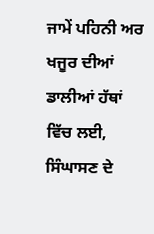ਜਾਮੇਂ ਪਹਿਨੀ ਅਰ ਖਜੂਰ ਦੀਆਂ ਡਾਲੀਆਂ ਹੱਥਾਂ ਵਿੱਚ ਲਈ, ਸਿੰਘਾਸਣ ਦੇ